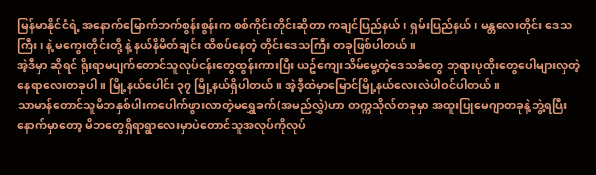မြန်မာနိုင်ငံရဲ့ အနောက်မြောက်ဘက်စွန်းစွန်းက စစ်ကိုင်းတိုင်းဆိုတာ ကချင်ပြည်နယ်၊ ရှမ်းပြည်နယ်၊ မန္တလေးတိုင်း ဒေသကြီး၊ နဲ့ မကွေးတိုင်းတို့ နဲ့ နယ်နိမိတ်ချင်း ထိစပ်နေတဲ့ တိုင်းဒေသကြီး တခုဖြစ်ပါတယ်။
အဲ့ဒီမှာ ဆိုရင် ရိုးရာမပျက်တောင်သူလုပ်ငန်းတွေထွန်းကားပြီး ယဥ်ကျေးသိမ်မွေ့တဲ့ဒေသခံတွေ ဘုရားပုထိုးတွေပေါများလှတဲ့နေရာလေးတခုပါ။ မြို့နယ်ပေါင်း ၃၇ မြို့နယ်ရှိပါတယ်။ အဲ့ဒီ့ထဲမှာမြောင်မြို့နယ်လေးလဲပါဝင်ပါတယ်။
သာမာန်တောင်သူမိဘနှစ်ပါးကပေါက်ဖွားလာတဲ့မရွှေခက်(အမည်လွှဲ)ဟာ တက္ကသိုလ်တခုမှာ အထူးပြုမေဂျာတခုနဲ့ဘွဲ့ရပြီးနောက်မှာတော့ မိဘတွေရှိရာရွာလေးမှာပဲတောင်သူအလုပ်ကိုလုပ်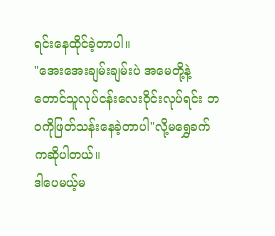ရင်းနေထိုင်ခဲ့တာပါ။
"အေးအေးချမ်းချမ်းပဲ အမေတို့နဲ့တောင်သူလုပ်ငန်းလေးဝိုင်းလုပ်ရင်း ဘဝကိုဖြတ်သန်းနေခဲ့တာပါ"လို့မရွှေခက်ကဆိုပါတယ်။
ဒါပေမယ့်မ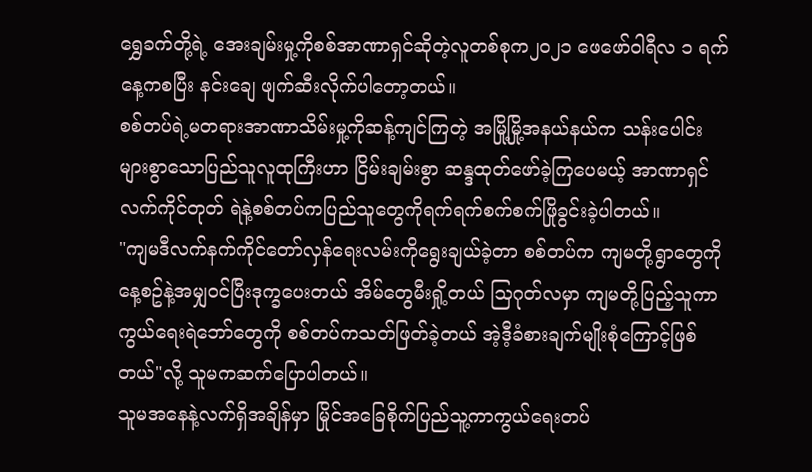ရွှေခက်တို့ရဲ့ အေးချမ်းမှု့ကိုစစ်အာဏာရှင်ဆိုတဲ့လူတစ်စုက၂၀၂၁ ဖေဖော်ဝါရီလ ၁ ရက်နေ့ကစပြီး နင်းချေ ဖျက်ဆီးလိုက်ပါတော့တယ်။
စစ်တပ်ရဲ့မတရားအာဏာသိမ်းမှု့ကိုဆန့်ကျင်ကြတဲ့ အမြို့မြို့အနယ်နယ်က သန်းပေါင်းများစွာသောပြည်သူလူထုကြီးဟာ ငြိမ်းချမ်းစွာ ဆန္ဒထုတ်ဖော်ခဲ့ကြပေမယ့် အာဏာရှင်လက်ကိုင်တုတ် ရဲနဲ့စစ်တပ်ကပြည်သူတွေကိုရက်ရက်စက်စက်ဖြိုခွင်းခဲ့ပါတယ်။
"ကျမဒီလက်နက်ကိုင်တော်လှန်ရေးလမ်းကိုရွေးချယ်ခဲ့တာ စစ်တပ်က ကျမတို့ရွာတွေကိုနေ့စဥ်နဲ့အမျှဝင်ပြီးဒုက္ခပေးတယ် အိမ်တွေမီးရှို့တယ် သြဂုတ်လမှာ ကျမတို့ပြည့်သူကာကွယ်ရေးရဲဘော်တွေကို စစ်တပ်ကသတ်ဖြတ်ခဲ့တယ် အဲ့ဒီ့ခံစားချက်မျိုးစုံကြောင့်ဖြစ်တယ်"လို့ သူမကဆက်ပြောပါတယ်။
သူမအနေနဲ့လက်ရှိအချိန်မှာ မြိုင်အခြေစိုက်ပြည်သူ့ကာကွယ်ရေးတပ်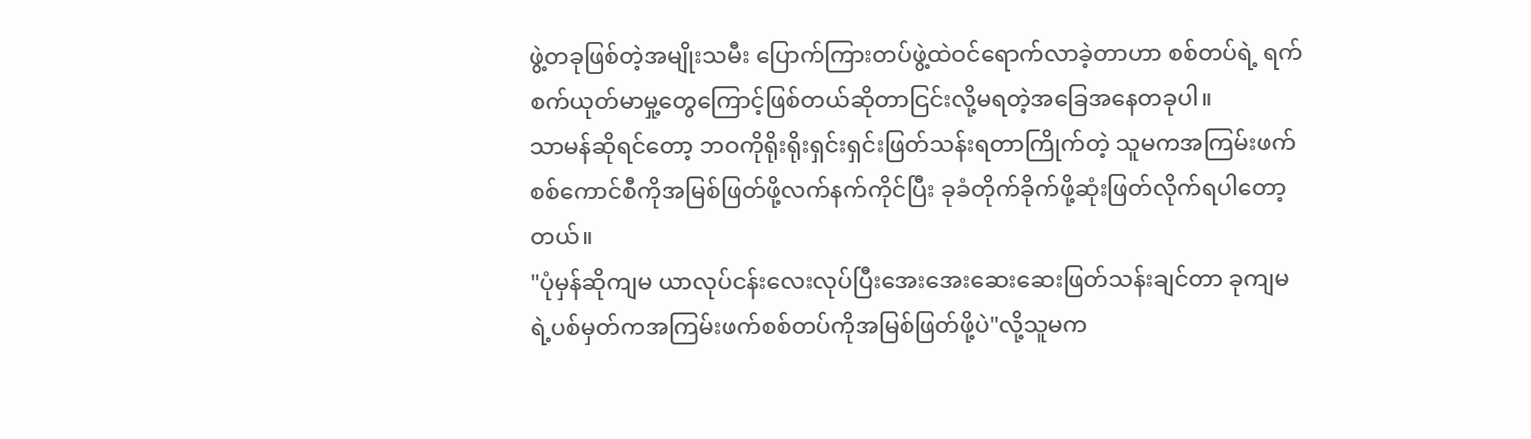ဖွဲ့တခုဖြစ်တဲ့အမျိုးသမီး ပြောက်ကြားတပ်ဖွဲ့ထဲဝင်ရောက်လာခဲ့တာဟာ စစ်တပ်ရဲ့ ရက်စက်ယုတ်မာမှု့တွေကြောင့်ဖြစ်တယ်ဆိုတာငြင်းလို့မရတဲ့အခြေအနေတခုပါ။
သာမန်ဆိုရင်တော့ ဘဝကိုရိုးရိုးရှင်းရှင်းဖြတ်သန်းရတာကြိုက်တဲ့ သူမကအကြမ်းဖက်စစ်ကောင်စီကိုအမြစ်ဖြတ်ဖို့လက်နက်ကိုင်ပြီး ခုခံတိုက်ခိုက်ဖို့ဆုံးဖြတ်လိုက်ရပါတော့တယ်။
"ပုံမှန်ဆိုကျမ ယာလုပ်ငန်းလေးလုပ်ပြီးအေးအေးဆေးဆေးဖြတ်သန်းချင်တာ ခုကျမရဲ့ပစ်မှတ်ကအကြမ်းဖက်စစ်တပ်ကိုအမြစ်ဖြတ်ဖို့ပဲ"လို့သူမက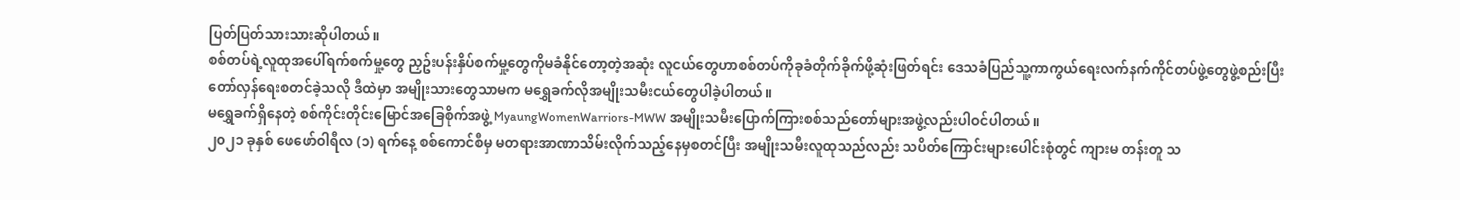ပြတ်ပြတ်သားသားဆိုပါတယ်။
စစ်တပ်ရဲ့လူထုအပေါ်ရက်စက်မှု့တွေ ညှဥ်းပန်းနှိပ်စက်မှု့တွေကိုမခံနိုင်တော့တဲ့အဆုံး လူငယ်တွေဟာစစ်တပ်ကိုခုခံတိုက်ခိုက်ဖို့ဆုံးဖြတ်ရင်း ဒေသခံပြည်သူ့ကာကွယ်ရေးလက်နက်ကိုင်တပ်ဖွဲ့တွေဖွဲ့စည်းပြီး တော်လှန်ရေးစတင်ခဲ့သလို ဒီထဲမှာ အမျိုးသားတွေသာမက မရွှေခက်လိုအမျိုးသမီးငယ်တွေပါခဲ့ပါတယ်။
မရွှေခက်ရှိနေတဲ့ စစ်ကိုင်းတိုင်းမြောင်အခြေစိုက်အဖွဲ့ MyaungWomenWarriors-MWW အမျိုးသမီးပြောက်ကြားစစ်သည်တော်များအဖွဲ့လည်းပါဝင်ပါတယ်။
၂၀၂၁ ခုနှစ် ဖေဖော်ဝါရီလ (၁) ရက်နေ့ စစ်ကောင်စီမှ မတရားအာဏာသိမ်းလိုက်သည့်နေမှစတင်ပြီး အမျိုးသမီးလူထုသည်လည်း သပိတ်ကြောင်းများပေါင်းစုံတွင် ကျားမ တန်းတူ သ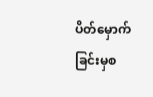ပိတ်မှောက်ခြင်းမှစ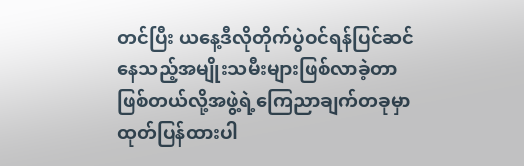တင်ပြီး ယနေ့ဒီလိုတိုက်ပွဲဝင်ရန်ပြင်ဆင်နေသည့်အမျိုးသမီးများဖြစ်လာခဲ့တာဖြစ်တယ်လို့အဖွဲ့ရဲ့ကြေညာချက်တခုမှာထုတ်ပြန်ထားပါ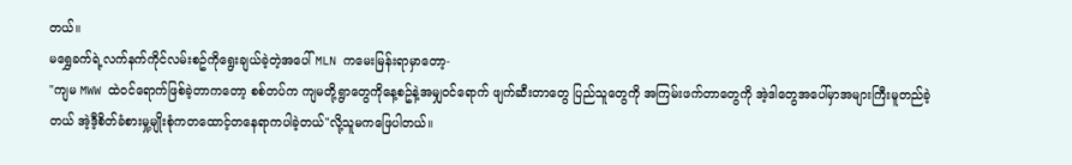တယ်။
မရွှေခက်ရဲ့လက်နက်ကိုင်လမ်းစဥ်ကိုရွေးချယ်ခဲ့တဲ့အပေါ် MLN ကမေးမြန်းရာမှာတော့-
"ကျမ MWW ထဲဝင်ရောက်ဖြစ်ခဲ့တာကတော့ စစ်တပ်က ကျမတို့ရွာတွေကိုနေ့စဥ်နဲ့အမျှဝင်ရောက် ဖျက်ဆီးတာတွေ ပြည်သူတွေကို အကြမ်းဖက်တာတွေကို အဲ့ဒါတွေအပေါ်မှာအများကြီးမူတည်ခဲ့တယ် အဲ့ဒီ့စိတ်ခံစားမှု့မျိုးစုံကတထောင့်တနေရာကပါခဲ့တယ်"လို့သူမကဖြေပါတယ်။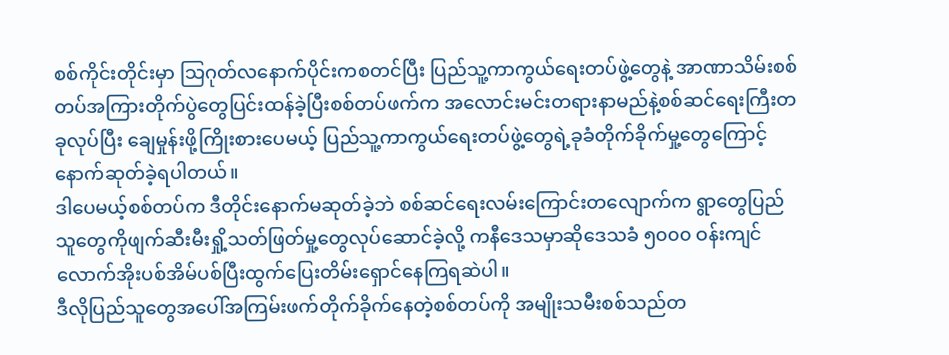စစ်ကိုင်းတိုင်းမှာ သြဂုတ်လနောက်ပိုင်းကစတင်ပြီး ပြည်သူ့ကာကွယ်ရေးတပ်ဖွဲ့တွေနဲ့ အာဏာသိမ်းစစ်တပ်အကြားတိုက်ပွဲတွေပြင်းထန်ခဲ့ပြီးစစ်တပ်ဖက်က အလောင်းမင်းတရားနာမည်နဲ့စစ်ဆင်ရေးကြီးတခုလုပ်ပြီး ချေမှုန်းဖို့ကြိုးစားပေမယ့် ပြည်သူ့ကာကွယ်ရေးတပ်ဖွဲ့တွေရဲ့ခုခံတိုက်ခိုက်မှု့တွေကြောင့်နောက်ဆုတ်ခဲ့ရပါတယ်။
ဒါပေမယ့်စစ်တပ်က ဒီတိုင်းနောက်မဆုတ်ခဲ့ဘဲ စစ်ဆင်ရေးလမ်းကြောင်းတလျောက်က ရွာတွေပြည်သူတွေကိုဖျက်ဆီးမီးရှို့သတ်ဖြတ်မှု့တွေလုပ်ဆောင်ခဲ့လို့ ကနီဒေသမှာဆိုဒေသခံ ၅၀၀၀ ဝန်းကျင်လောက်အိုးပစ်အိမ်ပစ်ပြီးထွက်ပြေးတိမ်းရှောင်နေကြရဆဲပါ။
ဒီလိုပြည်သူတွေအပေါ်အကြမ်းဖက်တိုက်ခိုက်နေတဲ့စစ်တပ်ကို အမျိုးသမီးစစ်သည်တ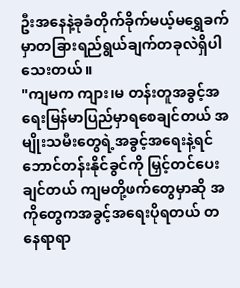ဦးအနေနဲ့ခုခံတိုက်ခိုက်မယ့်မရွှေခက်မှာတခြားရည်ရွယ်ချက်တခုလဲရှိပါသေးတယ်။
"ကျမက ကျား၊မ တန်းတူအခွင့်အရေးမြန်မာပြည်မှာရစေချင်တယ် အမျိုးသမီးတွေရဲ့အခွင့်အရေးနဲ့ရင်ဘောင်တန်းနိုင်ခွင်ကို မြှင့်တင်ပေးချင်တယ် ကျမတို့ဖက်တွေမှာဆို အကိုတွေကအခွင့်အရေးပိုရတယ် တနေရာရာ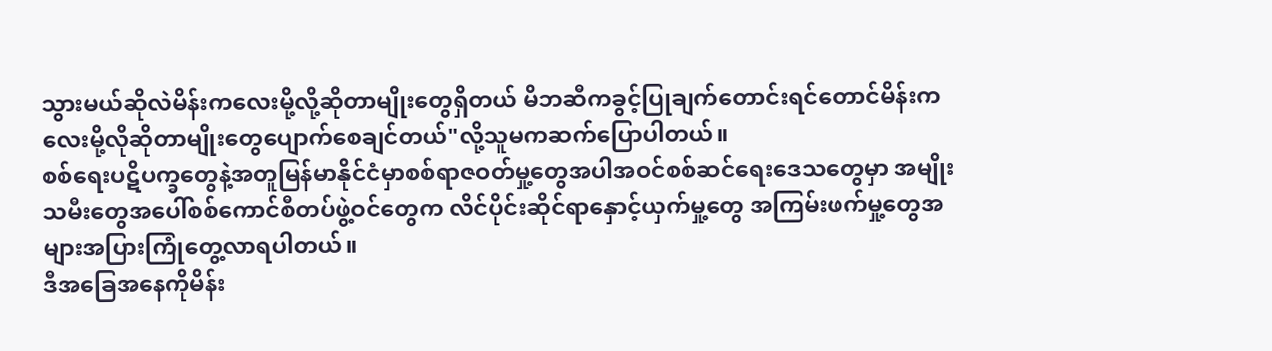သွားမယ်ဆိုလဲမိန်းကလေးမို့လို့ဆိုတာမျိုးတွေရှိတယ် မိဘဆီကခွင့်ပြုချက်တောင်းရင်တောင်မိန်းကလေးမို့လိုဆိုတာမျိုးတွေပျောက်စေချင်တယ်"လို့သူမကဆက်ပြောပါတယ်။
စစ်ရေးပဋိပက္ခတွေနဲ့အတူမြန်မာနိုင်ငံမှာစစ်ရာဇဝတ်မှု့တွေအပါအဝင်စစ်ဆင်ရေးဒေသတွေမှာ အမျိုးသမီးတွေအပေါ်စစ်ကောင်စီတပ်ဖွဲ့ဝင်တွေက လိင်ပိုင်းဆိုင်ရာနှောင့်ယှက်မှု့တွေ အကြမ်းဖက်မှု့တွေအများအပြားကြုံတွေ့လာရပါတယ်။
ဒီအခြေအနေကိုမိန်း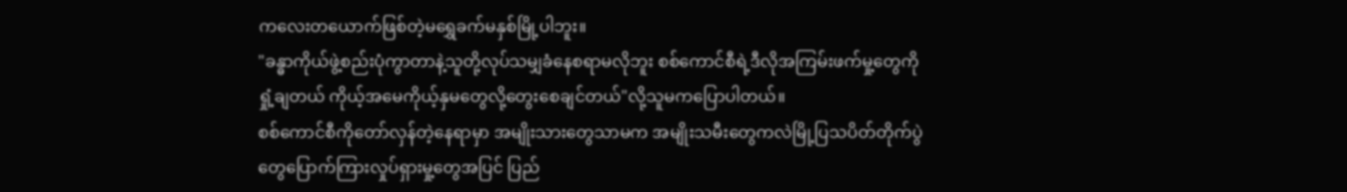ကလေးတယောက်ဖြစ်တဲ့မရွှေခက်မနှစ်မြို့ပါဘူး။
"ခန္ဓာကိုယ်ဖွဲ့စည်းပုံကွာတာနဲ့သူတို့လုပ်သမျှခံနေစရာမလိုဘူး စစ်ကောင်စီရဲ့ဒီလိုအကြမ်းဖက်မှု့တွေကိုရှုံ့ချတယ် ကိုယ့်အမေကိုယ့်နှမတွေလို့တွေးစေချင်တယ်"လို့သူမကပြောပါတယ်။
စစ်ကောင်စီကိုတော်လှန်တဲ့နေရာမှာ အမျိုးသားတွေသာမက အမျိုးသမီးတွေကလဲမြို့ပြသပိတ်တိုက်ပွဲတွေပြောက်ကြားလှုပ်ရှားမှု့တွေအပြင် ပြည်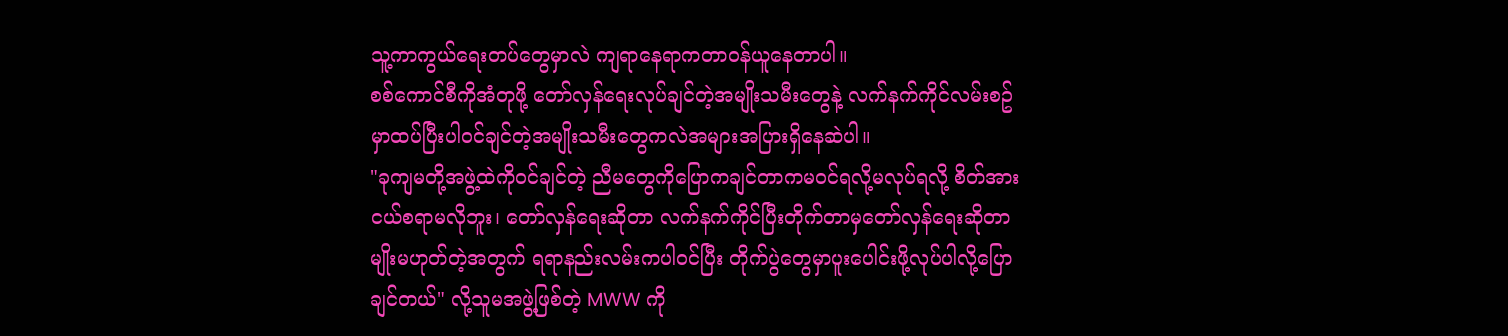သူ့ကာကွယ်ရေးတပ်တွေမှာလဲ ကျရာနေရာကတာဝန်ယူနေတာပါ။
စစ်ကောင်စီကိုအံတုဖို့ တော်လှန်ရေးလုပ်ချင်တဲ့အမျိုးသမီးတွေနဲ့ လက်နက်ကိုင်လမ်းစဥ်မှာထပ်ပြီးပါဝင်ချင်တဲ့အမျိုးသမီးတွေကလဲအများအပြားရှိနေဆဲပါ။
"ခုကျမတို့အဖွဲ့ထဲကိုဝင်ချင်တဲ့ ညီမတွေကိုပြောကချင်တာကမဝင်ရလို့မလုပ်ရလို့ စိတ်အားငယ်စရာမလိုဘူး၊ တော်လှန်ရေးဆိုတာ လက်နက်ကိုင်ပြီးတိုက်တာမှတော်လှန်ရေးဆိုတာမျိုးမဟုတ်တဲ့အတွက် ရရာနည်းလမ်းကပါဝင်ပြီး တိုက်ပွဲတွေမှာပူးပေါင်းဖို့လုပ်ပါလို့ပြောချင်တယ်" လို့သူမအဖွဲ့ဖြစ်တဲ့ MWW ကို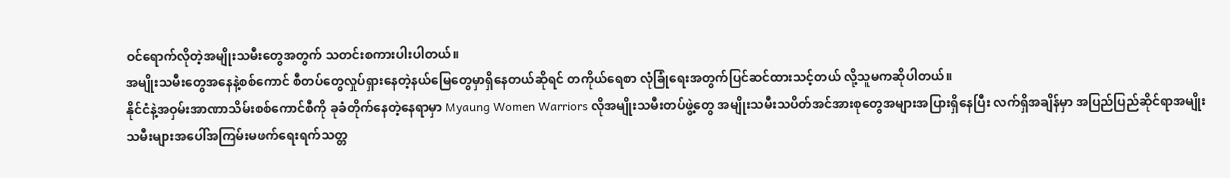ဝင်ရောက်လိုတဲ့အမျိုးသမီးတွေအတွက် သတင်းစကားပါးပါတယ်။
အမျိုးသမီးတွေအနေနဲ့စစ်ကောင် စီတပ်တွေလှုပ်ရှားနေတဲ့နယ်မြေတွေမှာရှိနေတယ်ဆိုရင် တကိုယ်ရေစာ လုံခြုံရေးအတွက်ပြင်ဆင်ထားသင့်တယ် လို့သူမကဆိုပါတယ်။
နိုင်ငံနဲ့အဝှမ်းအာဏာသိမ်းစစ်ကောင်စီကို ခုခံတိုက်နေတဲ့နေရာမှာ Myaung Women Warriors လိုအမျိုးသမီးတပ်ဖွဲ့တွေ အမျိုးသမီးသပိတ်အင်အားစုတွေအများအပြားရှိနေပြီး လက်ရှိအချိန်မှာ အပြည်ပြည်ဆိုင်ရာအမျိုးသမီးများအပေါ်အကြမ်းမဖက်ရေးရက်သတ္တ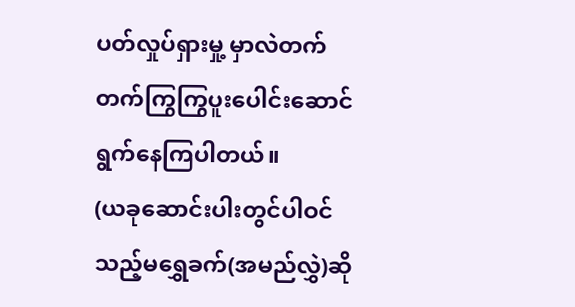ပတ်လှုပ်ရှားမှု့ မှာလဲတက်တက်ကြွကြွပူးပေါင်းဆောင်ရွက်နေကြပါတယ်။
(ယခုဆောင်းပါးတွင်ပါဝင်သည့်မရွှေခက်(အမည်လွှဲ)ဆို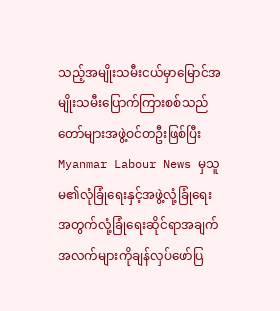သည့်အမျိုးသမီးငယ်မှာမြောင်အမျိုးသမီးပြောက်ကြားစစ်သည်တော်များအဖွဲ့ဝင်တဦးဖြစ်ပြီး Myanmar Labour News မှသူမ၏လုံခြုံရေးနှင့်အဖွဲ့လုံ့ခြုံရေးအတွက်လုံ့ခြုံရေးဆိုင်ရာအချက်အလက်များကိုချန်လှပ်ဖော်ပြ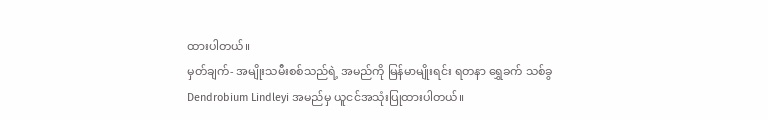ထားပါတယ်။
မှတ်ချက်- အမျိုးသမီးစစ်သည်ရဲ့ အမည်ကို မြန်မာမျိုးရင်း ရတနာ ရွှေခက် သစ်ခွ Dendrobium Lindleyi အမည်မှ ယူငင်အသုံးပြုထားပါတယ်။